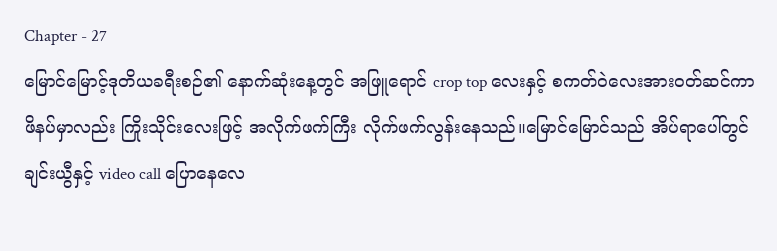Chapter - 27
မြောင်မြောင့်ဒုတိယခရီးစဉ်၏ နောက်ဆုံးနေ့တွင် အဖြူရောင် crop top လေးနှင့် စကတ်ဝဲလေးအားဝတ်ဆင်ကာ ဖိနပ်မှာလည်း ကြိုးသိုင်းလေးဖြင့် အလိုက်ဖက်ကြီး လိုက်ဖက်လွန်းနေသည်။မြောင်မြောင်သည် အိပ်ရာပေါ်တွင် ချင်းယွီနှင့် video call ပြောနေလေ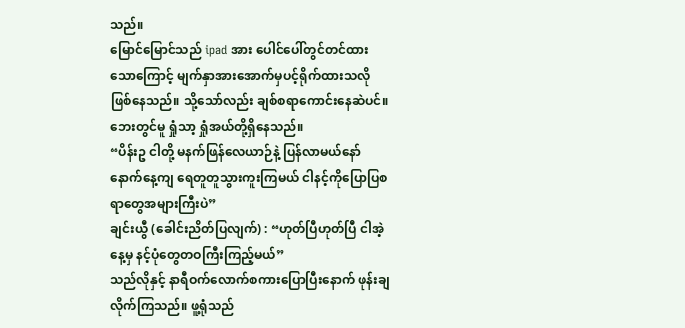သည်။
မြောင်မြောင်သည် ipad အား ပေါင်ပေါ်တွင်တင်ထားသောကြောင့် မျက်နှာအားအောက်မှပင့်ရိုက်ထားသလို ဖြစ်နေသည်။ သို့သော်လည်း ချစ်စရာကောင်းနေဆဲပင်။ ဘေးတွင်မူ ရှုံသာ့ ရှုံအယ်တို့ရှိနေသည်။
“ပိန်းဥ ငါတို့ မနက်ဖြန်လေယာဉ်နဲ့ ပြန်လာမယ်နော် နောက်နေ့ကျ ရေတူတူသွားကူးကြမယ် ငါနင့်ကိုပြောပြစရာတွေအများကြီးပဲ”
ချင်းယွီ (ခေါင်းညိတ်ပြလျက်) : “ဟုတ်ပြီဟုတ်ပြီ ငါအဲ့နေ့မှ နင့်ပုံတွေတဝကြီးကြည့်မယ်”
သည်လိုနှင့် နာရီဝက်လောက်စကားပြောပြီးနောက် ဖုန်းချလိုက်ကြသည်။ ဖူ့ရုံသည်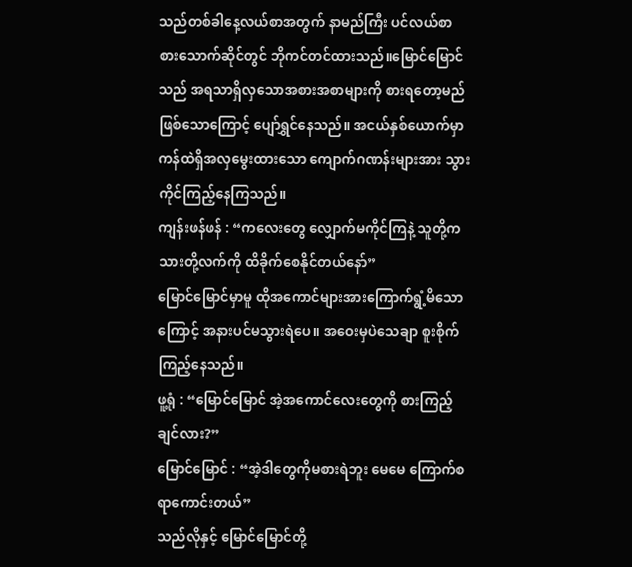သည်တစ်ခါနေ့လယ်စာအတွက် နာမည်ကြီး ပင်လယ်စာ စားသောက်ဆိုင်တွင် ဘိုကင်တင်ထားသည်။မြောင်မြောင်သည် အရသာရှိလှသောအစားအစာများကို စားရတော့မည်ဖြစ်သောကြောင့် ပျော်ရွှင်နေသည်။ အငယ်နှစ်ယောက်မှာ ကန်ထဲရှိအလှမွေးထားသော ကျောက်ဂဏန်းများအား သွားကိုင်ကြည့်နေကြသည်။
ကျန်းဖန်ဖန် : “ကလေးတွေ လျှောက်မကိုင်ကြနဲ့ သူတို့ကသားတို့လက်ကို ထိခိုက်စေနိုင်တယ်နော်”
မြောင်မြောင်မှာမူ ထိုအကောင်များအားကြောက်ရွံ့မိသောကြောင့် အနားပင်မသွားရဲပေ။ အဝေးမှပဲသေချာ စူးစိုက်ကြည့်နေသည်။
ဖူ့ရုံ : “မြောင်မြောင် အဲ့အကောင်လေးတွေကို စားကြည့်ချင်လား?”
မြောင်မြောင် : “အဲ့ဒါတွေကိုမစားရဲဘူး မေမေ ကြောက်စရာကောင်းတယ်”
သည်လိုနှင့် မြောင်မြောင်တို့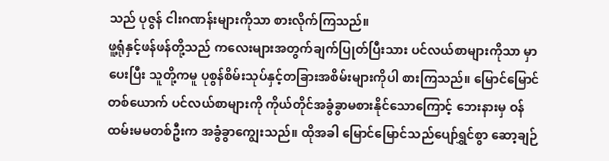သည် ပုဇွန် ငါးဂဏန်းများကိုသာ စားလိုက်ကြသည်။
ဖူ့ရုံနှင့်ဖန်ဖန်တို့သည် ကလေးများအတွက်ချက်ပြုတ်ပြီးသား ပင်လယ်စာများကိုသာ မှာပေးပြီး သူတို့ကမူ ပုစွန်စိမ်းသုပ်နှင့်တခြားအစိမ်းများကိုပါ စားကြသည်။ မြောင်မြောင်တစ်ယောက် ပင်လယ်စာများကို ကိုယ်တိုင်အခွံခွာမစားနိုင်သောကြောင့် ဘေးနားမှ ဝန်ထမ်းမမတစ်ဦးက အခွံခွာကျွေးသည်။ ထိုအခါ မြောင်မြောင်သည်ပျော်ရွှင်စွာ ဆော့ချဉ်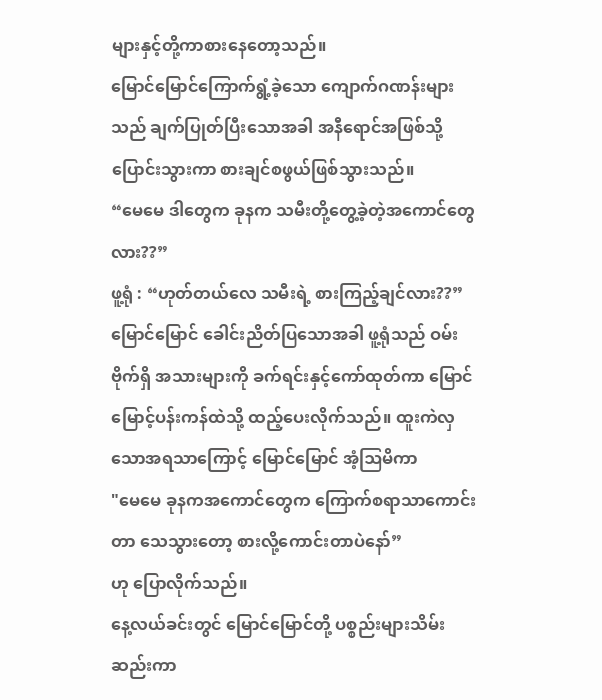များနှင့်တို့ကာစားနေတော့သည်။
မြောင်မြောင်ကြောက်ရွံ့ခဲ့သော ကျောက်ဂဏန်းများသည် ချက်ပြုတ်ပြီးသောအခါ အနီရောင်အဖြစ်သို့ပြောင်းသွားကာ စားချင်စဖွယ်ဖြစ်သွားသည်။
“မေမေ ဒါတွေက ခုနက သမီးတို့တွေ့ခဲ့တဲ့အကောင်တွေလား??”
ဖူ့ရုံ : “ဟုတ်တယ်လေ သမီးရဲ့ စားကြည့်ချင်လား??”
မြောင်မြောင် ခေါင်းညိတ်ပြသောအခါ ဖူ့ရုံသည် ဝမ်းဗိုက်ရှိ အသားများကို ခက်ရင်းနှင့်ကော်ထုတ်ကာ မြောင်မြောင့်ပန်းကန်ထဲသို့ ထည့်ပေးလိုက်သည်။ ထူးကဲလှသောအရသာကြောင့် မြောင်မြောင် အံ့ဩမိကာ
"မေမေ ခုနကအကောင်တွေက ကြောက်စရာသာကောင်းတာ သေသွားတော့ စားလို့ကောင်းတာပဲနော်”
ဟု ပြောလိုက်သည်။
နေ့လယ်ခင်းတွင် မြောင်မြောင်တို့ ပစ္စည်းများသိမ်းဆည်းကာ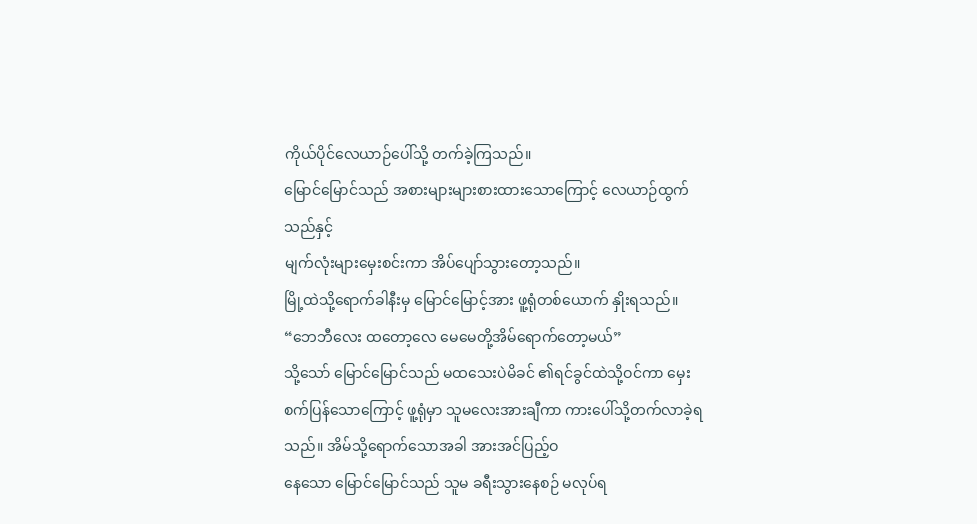ကိုယ်ပိုင်လေယာဉ်ပေါ်သို့ တက်ခဲ့ကြသည်။
မြောင်မြောင်သည် အစားများများစားထားသောကြောင့် လေယာဉ်ထွက်သည်နှင့်
မျက်လုံးများမှေးစင်းကာ အိပ်ပျော်သွားတော့သည်။
မြို့ထဲသို့ရောက်ခါနီးမှ မြောင်မြောင့်အား ဖူ့ရုံတစ်ယောက် နှိုးရသည်။
“ဘေဘီလေး ထတော့လေ မေမေတို့အိမ်ရောက်တော့မယ်”
သို့သော် မြောင်မြောင်သည် မထသေးပဲမိခင် ၏ရင်ခွင်ထဲသို့ဝင်ကာ မှေးစက်ပြန်သောကြောင့် ဖူ့ရုံမှာ သူမလေးအားချီကာ ကားပေါ်သို့တက်လာခဲ့ရသည်။ အိမ်သို့ရောက်သောအခါ အားအင်ပြည့်ဝ
နေသော မြောင်မြောင်သည် သူမ ခရီးသွားနေစဉ် မလုပ်ရ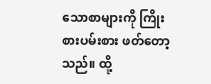သောစာများကို ကြိုးစားပမ်းစား ဖတ်တော့သည်။ ထို့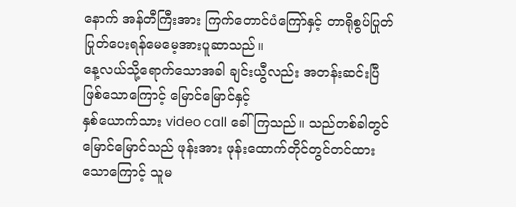နောက် အန်တီကြီးအား ကြက်တောင်ပံကြော်နှင့် တာရိုစွပ်ပြုတ်ပြုတ်ပေးရန်မေမေ့အားပူဆာသည်။
နေ့လယ်သို့ရောက်သောအခါ ချင်းယွီလည်း အတန်းဆင်းပြီဖြစ်သောကြောင့် မြောင်မြောင်နှင့်
နှစ်ယောက်သား video call ခေါ်ကြသည်။ သည်တစ်ခါတွင် မြောင်မြောင်သည် ဖုန်းအား ဖုန်းထောက်တိုင်တွင်တင်ထားသောကြောင့် သူမ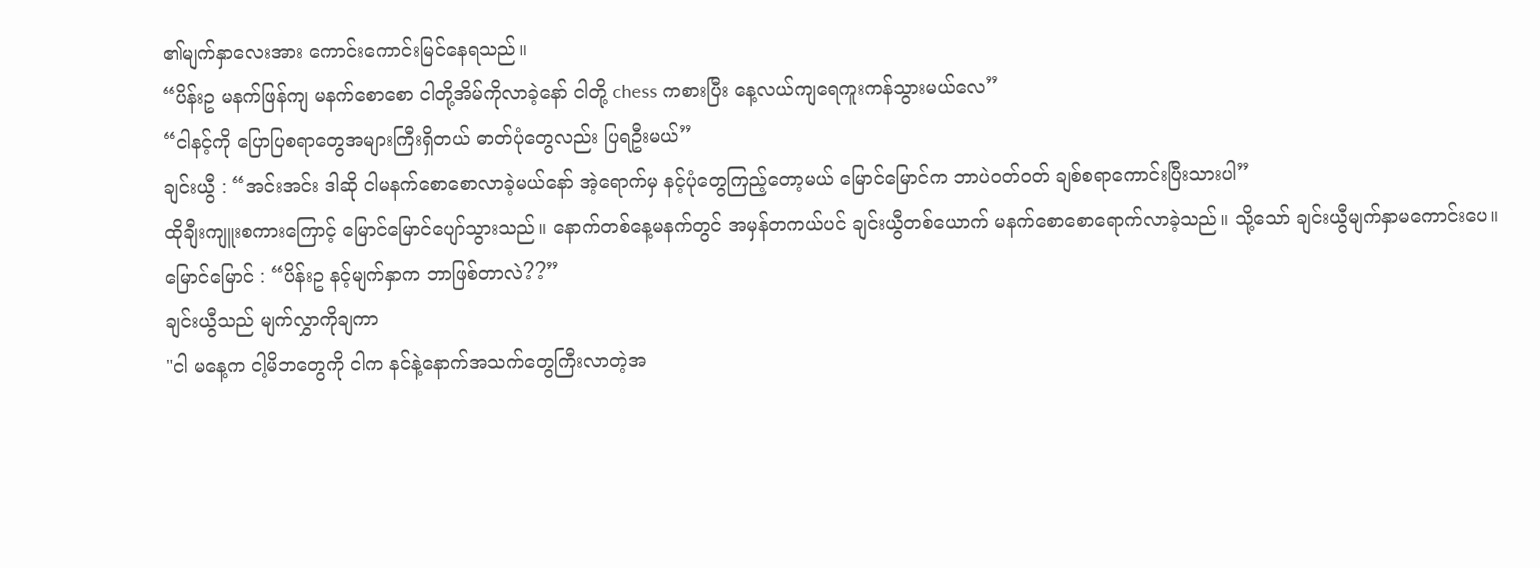၏မျက်နှာလေးအား ကောင်းကောင်းမြင်နေရသည်။
“ပိန်းဥ မနက်ဖြန်ကျ မနက်စောစော ငါတို့အိမ်ကိုလာခဲ့နော် ငါတို့ chess ကစားပြီး နေ့လယ်ကျရေကူးကန်သွားမယ်လေ”
“ငါနင့်ကို ပြောပြစရာတွေအများကြီးရှိတယ် ဓာတ်ပုံတွေလည်း ပြရဦးမယ်”
ချင်းယွီ : “အင်းအင်း ဒါဆို ငါမနက်စောစောလာခဲ့မယ်နော် အဲ့ရောက်မှ နင့်ပုံတွေကြည့်တော့မယ် မြောင်မြောင်က ဘာပဲဝတ်ဝတ် ချစ်စရာကောင်းပြီးသားပါ”
ထိုချီးကျူးစကားကြောင့် မြောင်မြောင်ပျော်သွားသည်။ နောက်တစ်နေ့မနက်တွင် အမှန်တကယ်ပင် ချင်းယွီတစ်ယောက် မနက်စောစောရောက်လာခဲ့သည်။ သို့သော် ချင်းယွီမျက်နှာမကောင်းပေ။
မြောင်မြောင် : “ပိန်းဥ နင့်မျက်နှာက ဘာဖြစ်တာလဲ??”
ချင်းယွီသည် မျက်လွှာကိုချကာ
"ငါ မနေ့က ငါ့မိဘတွေကို ငါက နင်နဲ့နောက်အသက်တွေကြီးလာတဲ့အ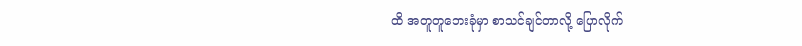ထိ အတူတူဘေးခုံမှာ စာသင်ချင်တာလို့ ပြောလိုက်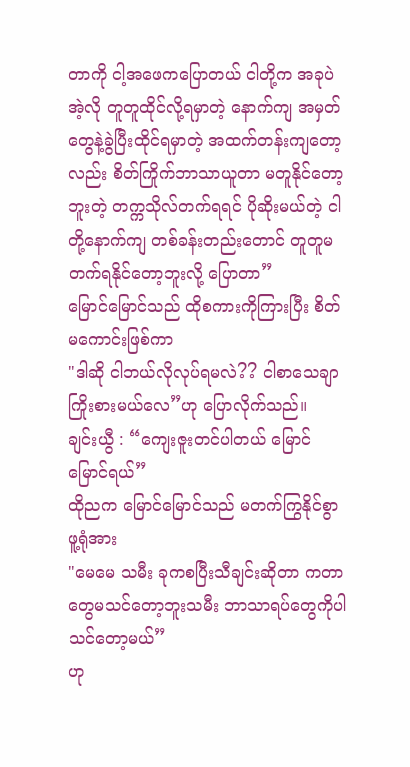တာကို ငါ့အဖေကပြောတယ် ငါတို့က အခုပဲ အဲ့လို တူတူထိုင်လို့ရမှာတဲ့ နောက်ကျ အမှတ်တွေနဲ့ခွဲပြီးထိုင်ရမှာတဲ့ အထက်တန်းကျတော့လည်း စိတ်ကြိုက်ဘာသာယူတာ မတူနိုင်တော့ဘူးတဲ့ တက္ကသိုလ်တက်ရရင် ပိုဆိုးမယ်တဲ့ ငါတို့နောက်ကျ တစ်ခန်းတည်းတောင် တူတူမတက်ရနိုင်တော့ဘူးလို့ ပြောတာ”
မြောင်မြောင်သည် ထိုစကားကိုကြားပြီး စိတ်မကောင်းဖြစ်ကာ
"ဒါဆို ငါဘယ်လိုလုပ်ရမလဲ?? ငါစာသေချာကြိုးစားမယ်လေ”ဟု ပြောလိုက်သည်။
ချင်းယွီ : “ကျေးဇူးတင်ပါတယ် မြောင်မြောင်ရယ်”
ထိုညက မြောင်မြောင်သည် မတက်ကြွနိုင်စွာ ဖူ့ရုံအား
"မေမေ သမီး ခုကစပြီးသီချင်းဆိုတာ ကတာတွေမသင်တော့ဘူးသမီး ဘာသာရပ်တွေကိုပါ သင်တော့မယ်”
ဟု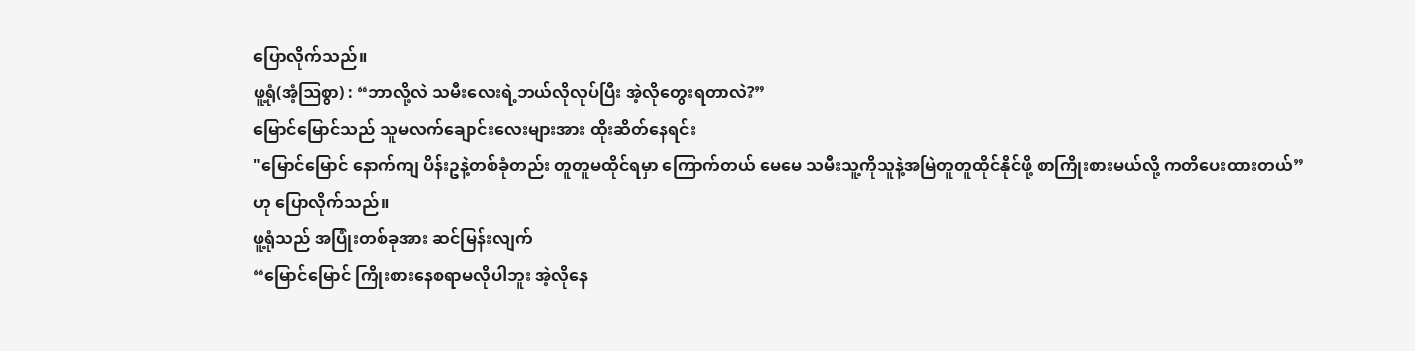ပြောလိုက်သည်။
ဖူ့ရုံ(အံ့ဩစွာ) : “ဘာလို့လဲ သမီးလေးရဲ့ဘယ်လိုလုပ်ပြီး အဲ့လိုတွေးရတာလဲ?”
မြောင်မြောင်သည် သူမလက်ချောင်းလေးများအား ထိုးဆိတ်နေရင်း
"မြောင်မြောင် နောက်ကျ ပိန်းဥနဲ့တစ်ခုံတည်း တူတူမထိုင်ရမှာ ကြောက်တယ် မေမေ သမီးသူ့ကိုသူနဲ့အမြဲတူတူထိုင်နိုင်ဖို့ စာကြိုးစားမယ်လို့ ကတိပေးထားတယ်”
ဟု ပြောလိုက်သည်။
ဖူ့ရုံသည် အပြုံးတစ်ခုအား ဆင်မြန်းလျက်
“မြောင်မြောင် ကြိုးစားနေစရာမလိုပါဘူး အဲ့လိုနေ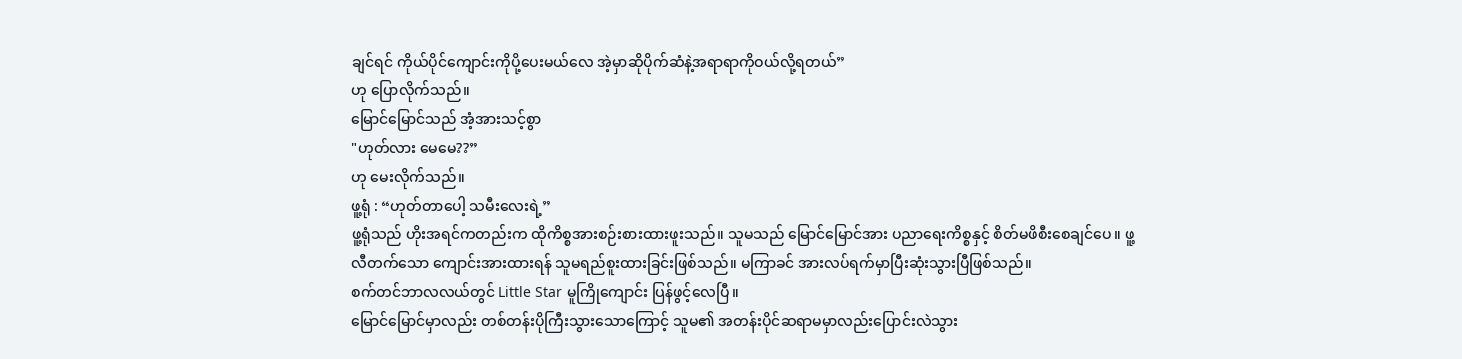ချင်ရင် ကိုယ်ပိုင်ကျောင်းကိုပို့ပေးမယ်လေ အဲ့မှာဆိုပိုက်ဆံနဲ့အရာရာကိုဝယ်လို့ရတယ်”
ဟု ပြောလိုက်သည်။
မြောင်မြောင်သည် အံ့အားသင့်စွာ
"ဟုတ်လား မေမေ??”
ဟု မေးလိုက်သည်။
ဖူ့ရုံ : “ဟုတ်တာပေါ့ သမီးလေးရဲ့”
ဖူ့ရုံသည် ဟိုးအရင်ကတည်းက ထိုကိစ္စအားစဉ်းစားထားဖူးသည်။ သူမသည် မြောင်မြောင်အား ပညာရေးကိစ္စနှင့် စိတ်မဖိစီးစေချင်ပေ။ ဖူ့လီတက်သော ကျောင်းအားထားရန် သူမရည်စူးထားခြင်းဖြစ်သည်။ မကြာခင် အားလပ်ရက်မှာပြီးဆုံးသွားပြီဖြစ်သည်။
စက်တင်ဘာလလယ်တွင် Little Star မူကြိုကျောင်း ပြန်ဖွင့်လေပြီ။
မြောင်မြောင်မှာလည်း တစ်တန်းပိုကြီးသွားသောကြောင့် သူမ၏ အတန်းပိုင်ဆရာမမှာလည်းပြောင်းလဲသွား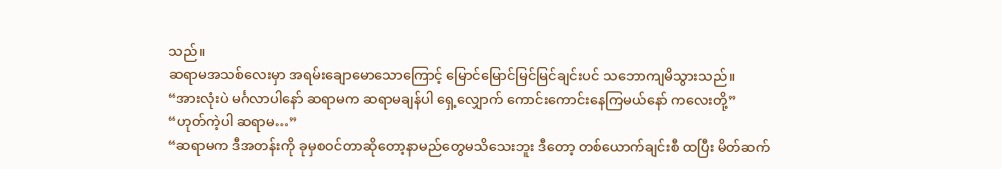သည်။
ဆရာမအသစ်လေးမှာ အရမ်းချောမောသောကြောင့် မြောင်မြောင်မြင်မြင်ချင်းပင် သဘောကျမိသွားသည်။
“အားလုံးပဲ မင်္ဂလာပါနော် ဆရာမက ဆရာမချန်ပါ ရှေ့လျှောက် ကောင်းကောင်းနေကြမယ်နော် ကလေးတို့”
“ဟုတ်ကဲ့ပါ ဆရာမ…”
“ဆရာမက ဒီအတန်းကို ခုမှစဝင်တာဆိုတော့နာမည်တွေမသိသေးဘူး ဒီတော့ တစ်ယောက်ချင်းစီ ထပြီး မိတ်ဆက်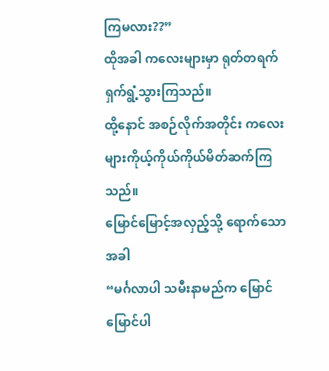ကြမလား??”
ထိုအခါ ကလေးများမှာ ရုတ်တရက်ရှက်ရွံ့သွားကြသည်။
ထို့နောင် အစဉ်လိုက်အတိုင်း ကလေးများကိုယ့်ကိုယ်ကိုယ်မိတ်ဆက်ကြသည်။
မြောင်မြောင့်အလှည့်သို့ ရောက်သောအခါ
“မင်္ဂလာပါ သမီးနာမည်က မြောင်မြောင်ပါ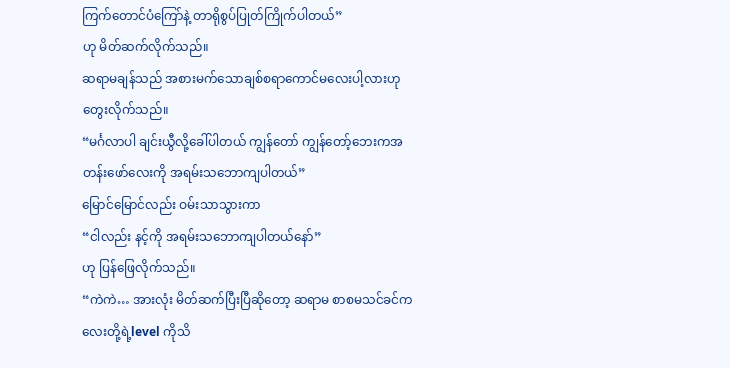ကြက်တောင်ပံကြော်နဲ့ တာရိုစွပ်ပြုတ်ကြိုက်ပါတယ်”
ဟု မိတ်ဆက်လိုက်သည်။
ဆရာမချန်သည် အစားမက်သောချစ်စရာကောင်မလေးပါ့လားဟု တွေးလိုက်သည်။
“မင်္ဂလာပါ ချင်းယွီလို့ခေါ်ပါတယ် ကျွန်တော် ကျွန်တော့်ဘေးကအတန်းဖော်လေးကို အရမ်းသဘောကျပါတယ်”
မြောင်မြောင်လည်း ဝမ်းသာသွားကာ
“ငါလည်း နင့်ကို အရမ်းသဘောကျပါတယ်နော်”
ဟု ပြန်ဖြေလိုက်သည်။
“ကဲကဲ… အားလုံး မိတ်ဆက်ပြီးပြီဆိုတော့ ဆရာမ စာစမသင်ခင်ကလေးတို့ရဲ့level ကိုသိ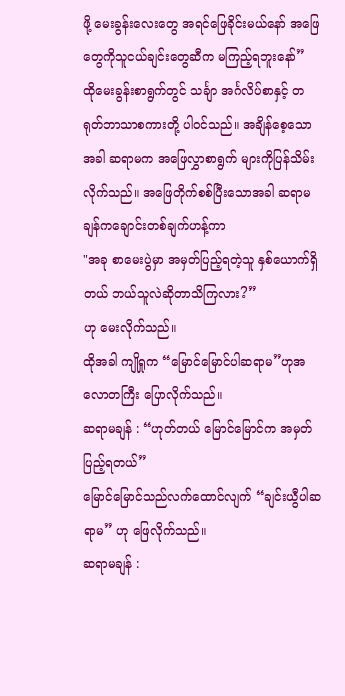ဖို့ မေးခွန်းလေးတွေ အရင်ဖြေခိုင်းမယ်နော် အဖြေတွေကိုသူငယ်ချင်းတွေဆီက မကြည့်ရဘူးနော်”
ထိုမေးခွန်းစာရွက်တွင် သင်္ချာ အင်္ဂလိပ်စာနှင့် တရုတ်ဘာသာစကားတို့ ပါဝင်သည်။ အချိန်စေ့သောအခါ ဆရာမက အဖြေလွှာစာရွက် များကိုပြန်သိမ်းလိုက်သည်။ အဖြေတိုက်စစ်ပြီးသောအခါ ဆရာမချန်ကချောင်းတစ်ချက်ဟန့်ကာ
"အခု စာမေးပွဲမှာ အမှတ်ပြည့်ရတဲ့သူ နှစ်ယောက်ရှိတယ် ဘယ်သူလဲဆိုတာသိကြလား?”
ဟု မေးလိုက်သည်။
ထိုအခါ ကျိုရှုက “မြောင်မြောင်ပါဆရာမ”ဟုအလောတကြီး ပြောလိုက်သည်။
ဆရာမချန် : “ဟုတ်တယ် မြောင်မြောင်က အမှတ်ပြည့်ရတယ်”
မြောင်မြောင်သည်လက်ထောင်လျက် “ချင်းယွီပါဆရာမ” ဟု ဖြေလိုက်သည်။
ဆရာမချန် :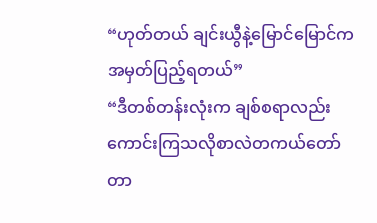“ဟုတ်တယ် ချင်းယွီနဲ့မြောင်မြောင်က အမှတ်ပြည့်ရတယ်”
“ဒီတစ်တန်းလုံးက ချစ်စရာလည်း ကောင်းကြသလိုစာလဲတကယ်တော်တာ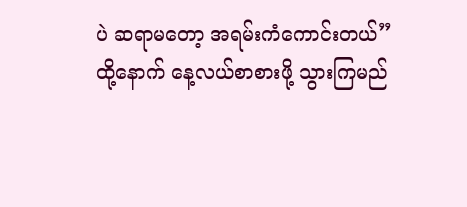ပဲ ဆရာမတော့ အရမ်းကံကောင်းတယ်”
ထို့နောက် နေ့လယ်စာစားဖို့ သွားကြမည်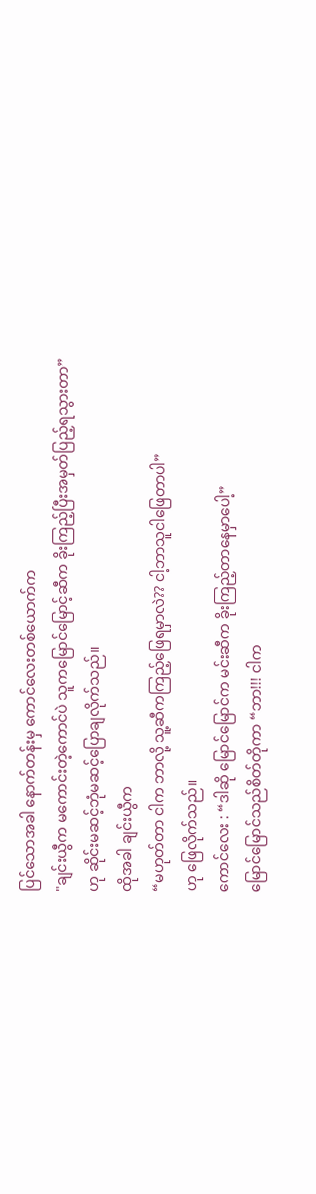ပြင်သောအခါ နောက်တန်းမှ ကောင်လေးတစ်ယောက်က
"ချင်းယွီက မကောင်းတဲ့ကောင်ပဲ သူကမြောင်မြောင့်ဆီက ခိုးကြည့်ပြီးအမှတ်ပြည့်ရသွားတာ”
ဟု ဆိုင်းမဆင့်ဘုံမဆင့်ပြောချလိုက်သည်။
ထိုအခါ ချင်းယွီက
“မဟုတ်တာ ငါက ဘာလို့ သူ့ဆီကကြည့်ဖြေရမှာလဲ?? ငါ့ဘာသူငါဖြေတာပါ”
ဟု ဖြေလိုက်သည်။
ကောင်လေး : “ဒါဆို မြောင်မြောင်က မင်းဆီက ခိုးကြည့်တာနေမှာပေါ့”
မြောင်မြောင်သည်စိတ်တိုကာ “ဘာ!!! ငါက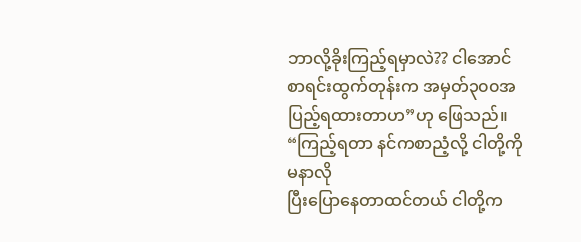ဘာလို့ခိုးကြည့်ရမှာလဲ?? ငါအောင်စာရင်းထွက်တုန်းက အမှတ်၃၀၀အပြည့်ရထားတာဟ”ဟု ဖြေသည်။
“ကြည့်ရတာ နင်ကစာညံ့လို့ ငါတို့ကိုမနာလို
ပြီးပြောနေတာထင်တယ် ငါတို့က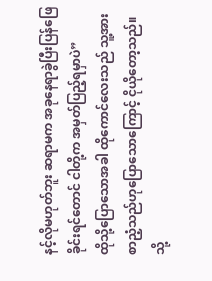နင့်လိုမဟုတ်ဘူး ဆရာမက အခုနေရာခွဲပြီးပြန်ဖြေခိုင်းရင်တောင် ငါတို့က အမှတ်ပြည့်ရမှာပဲ”
ထိုသို့ပြောသောအခါ ထိုကောင်လေးသည် သူ့အားစာညံ့သည်ဟုပြောသောကြောင့် ငိုယိုတော့သည်။
သို့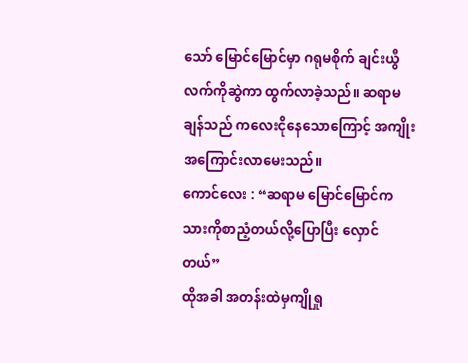သော် မြောင်မြောင်မှာ ဂရုမစိုက် ချင်းယွီလက်ကိုဆွဲကာ ထွက်လာခဲ့သည်။ ဆရာမချန်သည် ကလေးငိုနေသောကြောင့် အကျိုးအကြောင်းလာမေးသည်။
ကောင်လေး : “ဆရာမ မြောင်မြောင်က သားကိုစာညံ့တယ်လို့ပြောပြီး လှောင်တယ်”
ထိုအခါ အတန်းထဲမှကျိုရှု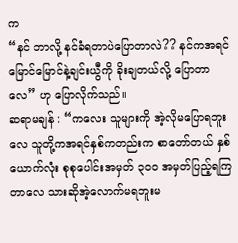က
“နင် ဘာလို့ နင်ခံရတာပဲပြောတာလဲ?? နင်ကအရင်မြောင်မြောင်နဲ့ချင်းယွီကို ခိုးချတယ်လို့ ပြောတာလေ” ဟု ပြောလိုက်သည်။
ဆရာမချန် : “ကလေး သူများကို အဲ့လိုမပြောရဘူးလေ သူတို့ကအရင်နှစ်ကတည်းက စာတော်တယ် နှစ်ယောက်လုံး စုစုပေါင်းအမှတ် ၃၀၀ အမှတ်ပြည့်ရကြတာလေ သားဆိုအဲ့လောက်မရဘူးမ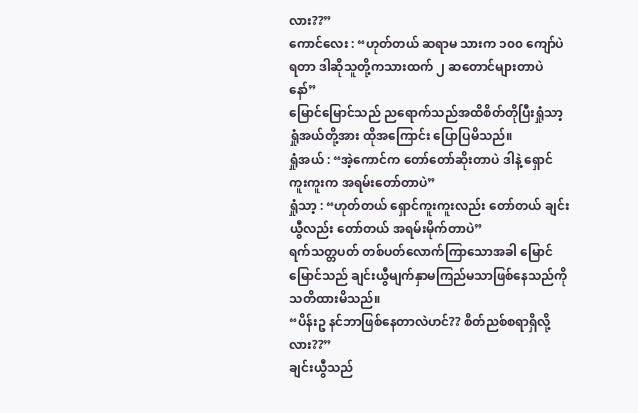လား??”
ကောင်လေး : “ဟုတ်တယ် ဆရာမ သားက ၁၀၀ ကျော်ပဲရတာ ဒါဆိုသူတို့ကသားထက် ၂ ဆတောင်များတာပဲနော်”
မြောင်မြောင်သည် ညရောက်သည်အထိစိတ်တိုပြီးရှုံသာ့ ရှုံအယ်တို့အား ထိုအကြောင်း ပြောပြမိသည်။
ရှုံအယ် : “အဲ့ကောင်က တော်တော်ဆိုးတာပဲ ဒါနဲ့ ရှောင်ကူးကူးက အရမ်းတော်တာပဲ”
ရှုံသာ့ : “ဟုတ်တယ် ရှောင်ကူးကူးလည်း တော်တယ် ချင်းယွီလည်း တော်တယ် အရမ်းမိုက်တာပဲ”
ရက်သတ္တပတ် တစ်ပတ်လောက်ကြာသောအခါ မြောင်မြောင်သည် ချင်းယွီမျက်နှာမကြည်မသာဖြစ်နေသည်ကို သတိထားမိသည်။
“ပိန်းဥ နင်ဘာဖြစ်နေတာလဲဟင်?? စိတ်ညစ်စရာရှိလို့လား??”
ချင်းယွီသည်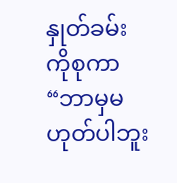နှုတ်ခမ်းကိုစုကာ
“ဘာမှမဟုတ်ပါဘူး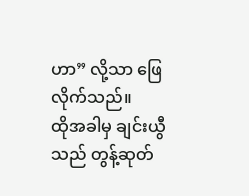ဟာ” လို့သာ ဖြေလိုက်သည်။
ထိုအခါမှ ချင်းယွီသည် တွန့်ဆုတ်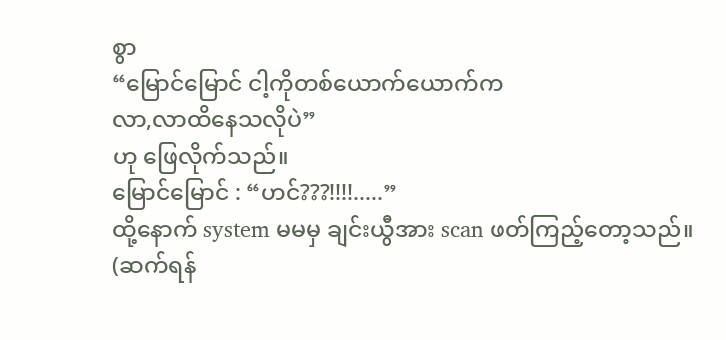စွာ
“မြောင်မြောင် ငါ့ကိုတစ်ယောက်ယောက်က
လာ,လာထိနေသလိုပဲ”
ဟု ဖြေလိုက်သည်။
မြောင်မြောင် : “ဟင်???!!!!.....”
ထို့နောက် system မမမှ ချင်းယွီအား scan ဖတ်ကြည့်တော့သည်။
(ဆက်ရန်